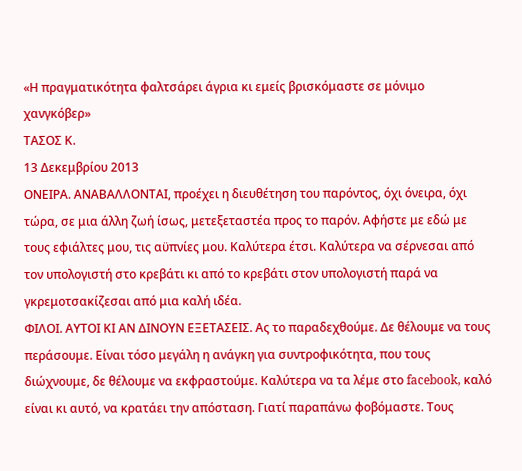«Η πραγματικότητα φαλτσάρει άγρια κι εμείς βρισκόμαστε σε μόνιμο χανγκόβερ»
ΤΑΣΟΣ Κ.
13 Δεκεμβρίου 2013
ΟΝΕΙΡΑ. ΑΝΑΒΑΛΛΟΝΤΑΙ, προέχει η διευθέτηση του παρόντος, όχι όνειρα, όχι τώρα, σε μια άλλη ζωή ίσως, μετεξεταστέα προς το παρόν. Αφήστε με εδώ με τους εφιάλτες μου, τις αϋπνίες μου. Καλύτερα έτσι. Καλύτερα να σέρνεσαι από τον υπολογιστή στο κρεβάτι κι από το κρεβάτι στον υπολογιστή παρά να γκρεμοτσακίζεσαι από μια καλή ιδέα.
ΦΙΛΟΙ. ΑΥΤΟΙ ΚΙ ΑΝ ΔΙΝΟΥΝ ΕΞΕΤΑΣΕΙΣ. Ας το παραδεχθούμε. Δε θέλουμε να τους περάσουμε. Είναι τόσο μεγάλη η ανάγκη για συντροφικότητα, που τους διώχνουμε, δε θέλουμε να εκφραστούμε. Καλύτερα να τα λέμε στο facebook, καλό είναι κι αυτό, να κρατάει την απόσταση. Γιατί παραπάνω φοβόμαστε. Τους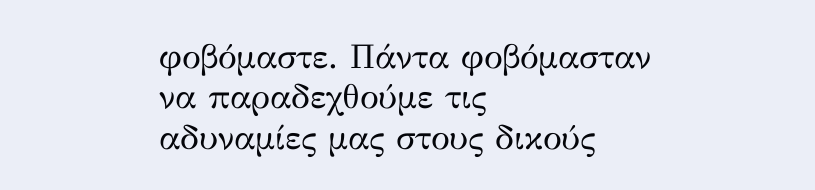φοβόμαστε. Πάντα φοβόμασταν να παραδεχθούμε τις αδυναμίες μας στους δικούς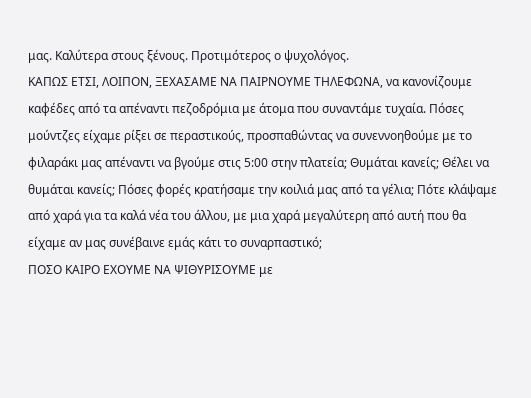μας. Καλύτερα στους ξένους. Προτιμότερος ο ψυχολόγος.
ΚΑΠΩΣ ΕΤΣΙ, ΛΟΙΠΟΝ, ΞΕΧΑΣΑΜΕ ΝΑ ΠΑΙΡΝΟΥΜΕ ΤΗΛΕΦΩΝΑ, να κανονίζουμε καφέδες από τα απέναντι πεζοδρόμια με άτομα που συναντάμε τυχαία. Πόσες μούντζες είχαμε ρίξει σε περαστικούς, προσπαθώντας να συνεννοηθούμε με το φιλαράκι μας απέναντι να βγούμε στις 5:00 στην πλατεία; Θυμάται κανείς; Θέλει να θυμάται κανείς; Πόσες φορές κρατήσαμε την κοιλιά μας από τα γέλια; Πότε κλάψαμε από χαρά για τα καλά νέα του άλλου, με μια χαρά μεγαλύτερη από αυτή που θα είχαμε αν μας συνέβαινε εμάς κάτι το συναρπαστικό;
ΠΟΣΟ ΚΑΙΡΟ ΕΧΟΥΜΕ ΝΑ ΨΙΘΥΡΙΣΟΥΜΕ με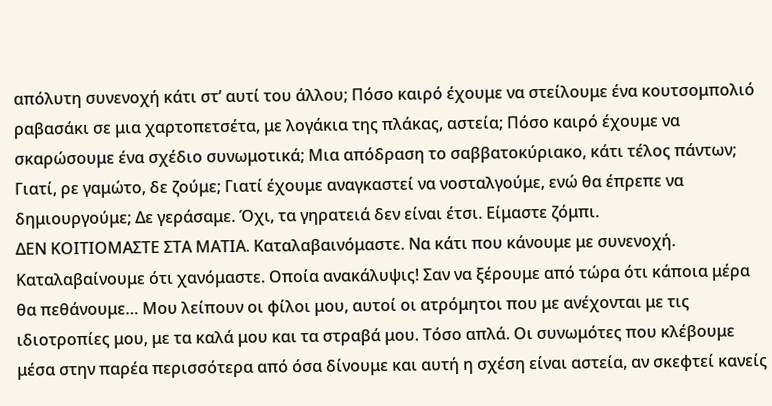απόλυτη συνενοχή κάτι στ’ αυτί του άλλου; Πόσο καιρό έχουμε να στείλουμε ένα κουτσομπολιό ραβασάκι σε μια χαρτοπετσέτα, με λογάκια της πλάκας, αστεία; Πόσο καιρό έχουμε να σκαρώσουμε ένα σχέδιο συνωμοτικά; Μια απόδραση το σαββατοκύριακο, κάτι τέλος πάντων; Γιατί, ρε γαμώτο, δε ζούμε; Γιατί έχουμε αναγκαστεί να νοσταλγούμε, ενώ θα έπρεπε να δημιουργούμε; Δε γεράσαμε. Όχι, τα γηρατειά δεν είναι έτσι. Είμαστε ζόμπι.
ΔΕΝ ΚΟΙΤΙΟΜΑΣΤΕ ΣΤΑ ΜΑΤΙΑ. Καταλαβαινόμαστε. Να κάτι που κάνουμε με συνενοχή. Καταλαβαίνουμε ότι χανόμαστε. Οποία ανακάλυψις! Σαν να ξέρουμε από τώρα ότι κάποια μέρα θα πεθάνουμε… Μου λείπουν οι φίλοι μου, αυτοί οι ατρόμητοι που με ανέχονται με τις ιδιοτροπίες μου, με τα καλά μου και τα στραβά μου. Τόσο απλά. Οι συνωμότες που κλέβουμε μέσα στην παρέα περισσότερα από όσα δίνουμε και αυτή η σχέση είναι αστεία, αν σκεφτεί κανείς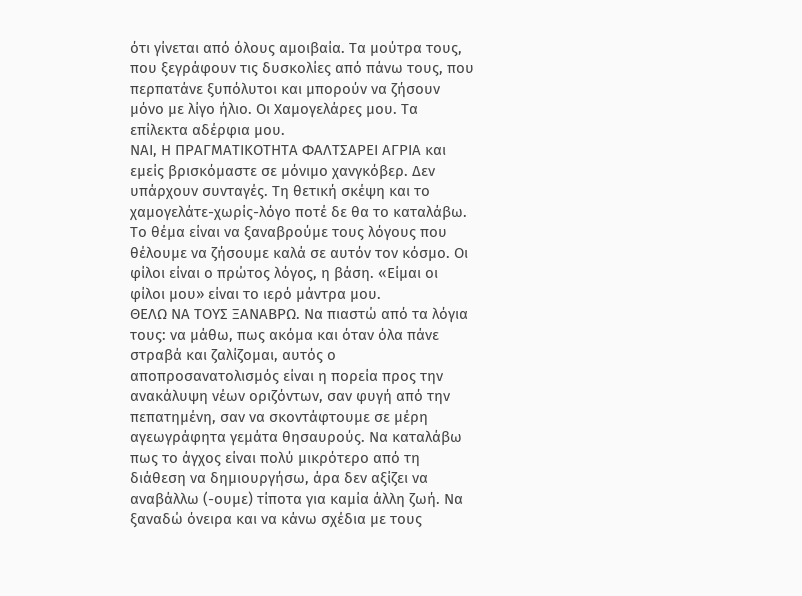ότι γίνεται από όλους αμοιβαία. Τα μούτρα τους, που ξεγράφουν τις δυσκολίες από πάνω τους, που περπατάνε ξυπόλυτοι και μπορούν να ζήσουν μόνο με λίγο ήλιο. Οι Χαμογελάρες μου. Τα επίλεκτα αδέρφια μου.
ΝΑΙ, Η ΠΡΑΓΜΑΤΙΚΟΤΗΤΑ ΦΑΛΤΣΑΡΕΙ ΑΓΡΙΑ και εμείς βρισκόμαστε σε μόνιμο χανγκόβερ. Δεν υπάρχουν συνταγές. Τη θετική σκέψη και το χαμογελάτε-χωρίς-λόγο ποτέ δε θα το καταλάβω. Το θέμα είναι να ξαναβρούμε τους λόγους που θέλουμε να ζήσουμε καλά σε αυτόν τον κόσμο. Οι φίλοι είναι ο πρώτος λόγος, η βάση. «Είμαι οι φίλοι μου» είναι το ιερό μάντρα μου.
ΘΕΛΩ ΝΑ ΤΟΥΣ ΞΑΝΑΒΡΩ. Να πιαστώ από τα λόγια τους: να μάθω, πως ακόμα και όταν όλα πάνε στραβά και ζαλίζομαι, αυτός ο αποπροσανατολισμός είναι η πορεία προς την ανακάλυψη νέων οριζόντων, σαν φυγή από την πεπατημένη, σαν να σκοντάφτουμε σε μέρη αγεωγράφητα γεμάτα θησαυρούς. Να καταλάβω πως το άγχος είναι πολύ μικρότερο από τη διάθεση να δημιουργήσω, άρα δεν αξίζει να αναβάλλω (-ουμε) τίποτα για καμία άλλη ζωή. Να ξαναδώ όνειρα και να κάνω σχέδια με τους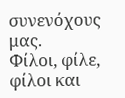συνενόχους μας.
Φίλοι, φίλε, φίλοι και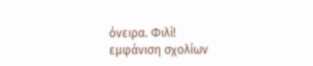όνειρα. Φιλί!
εμφάνιση σχολίων